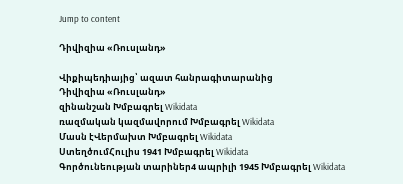Jump to content

Դիվիզիա «Ռուսլանդ»

Վիքիպեդիայից՝ ազատ հանրագիտարանից
Դիվիզիա «Ռուսլանդ»
զինանշան Խմբագրել Wikidata
ռազմական կազմավորում Խմբագրել Wikidata
Մասն էՎերմախտ Խմբագրել Wikidata
ՍտեղծումՀուլիս 1941 Խմբագրել Wikidata
Գործունեության տարիներ4 ապրիլի 1945 Խմբագրել Wikidata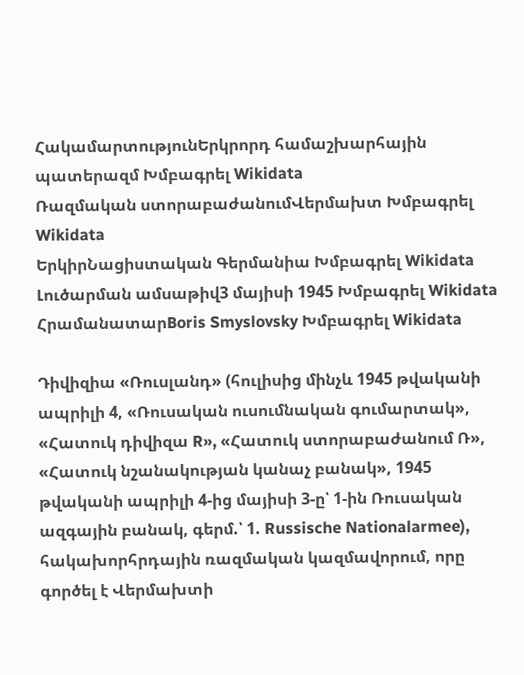ՀակամարտությունԵրկրորդ համաշխարհային պատերազմ Խմբագրել Wikidata
Ռազմական ստորաբաժանումՎերմախտ Խմբագրել Wikidata
ԵրկիրՆացիստական Գերմանիա Խմբագրել Wikidata
Լուծարման ամսաթիվ3 մայիսի 1945 Խմբագրել Wikidata
ՀրամանատարBoris Smyslovsky Խմբագրել Wikidata

Դիվիզիա «Ռուսլանդ» (հուլիսից մինչև 1945 թվականի ապրիլի 4, «Ռուսական ուսումնական գումարտակ», «Հատուկ դիվիզա R», «Հատուկ ստորաբաժանում Ռ», «Հատուկ նշանակության կանաչ բանակ», 1945 թվականի ապրիլի 4-ից մայիսի 3-ը՝ 1-ին Ռուսական ազգային բանակ, գերմ.՝ 1. Russische Nationalarmee), հակախորհրդային ռազմական կազմավորում, որը գործել է Վերմախտի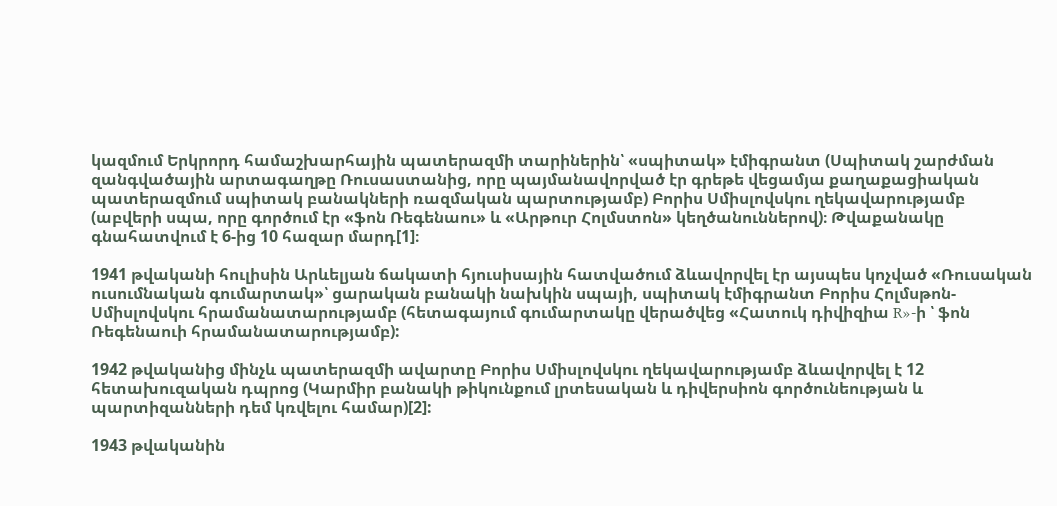կազմում Երկրորդ համաշխարհային պատերազմի տարիներին՝ «սպիտակ» էմիգրանտ (Սպիտակ շարժման զանգվածային արտագաղթը Ռուսաստանից, որը պայմանավորված էր գրեթե վեցամյա քաղաքացիական պատերազմում սպիտակ բանակների ռազմական պարտությամբ) Բորիս Սմիսլովսկու ղեկավարությամբ (աբվերի սպա, որը գործում էր «ֆոն Ռեգենաու» և «Արթուր Հոլմստոն» կեղծանուններով)։ Թվաքանակը գնահատվում է 6-ից 10 հազար մարդ[1]։

1941 թվականի հուլիսին Արևելյան ճակատի հյուսիսային հատվածում ձևավորվել էր այսպես կոչված «Ռուսական ուսումնական գումարտակ»՝ ցարական բանակի նախկին սպայի, սպիտակ էմիգրանտ Բորիս Հոլմսթոն-Սմիսլովսկու հրամանատարությամբ (հետագայում գումարտակը վերածվեց «Հատուկ դիվիզիա R»-ի ՝ ֆոն Ռեգենաուի հրամանատարությամբ):

1942 թվականից մինչև պատերազմի ավարտը Բորիս Սմիսլովսկու ղեկավարությամբ ձևավորվել է 12 հետախուզական դպրոց (Կարմիր բանակի թիկունքում լրտեսական և դիվերսիոն գործունեության և պարտիզանների դեմ կռվելու համար)[2]:

1943 թվականին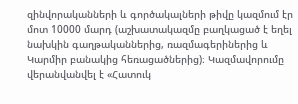զինվորականների և գործակալների թիվը կազմում էր մոտ 10000 մարդ (աշխատակազմը բաղկացած է եղել նախկին գաղթականներից, ռազմագերիներից և Կարմիր բանակից հեռացածներից)։ Կազմավորումը վերանվանվել է «Հատուկ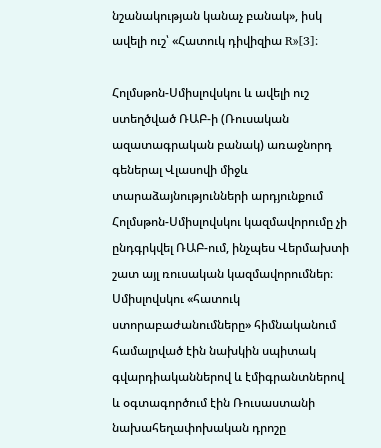նշանակության կանաչ բանակ», իսկ ավելի ուշ՝ «Հատուկ դիվիզիա R»[3]։

Հոլմսթոն-Սմիսլովսկու և ավելի ուշ ստեղծված ՌԱԲ-ի (Ռուսական ազատագրական բանակ) առաջնորդ գեներալ Վլասովի միջև տարաձայնությունների արդյունքում Հոլմսթոն-Սմիսլովսկու կազմավորումը չի ընդգրկվել ՌԱԲ-ում, ինչպես Վերմախտի շատ այլ ռուսական կազմավորումներ։ Սմիսլովսկու «հատուկ ստորաբաժանումները» հիմնականում համալրված էին նախկին սպիտակ գվարդիականներով և էմիգրանտներով և օգտագործում էին Ռուսաստանի նախահեղափոխական դրոշը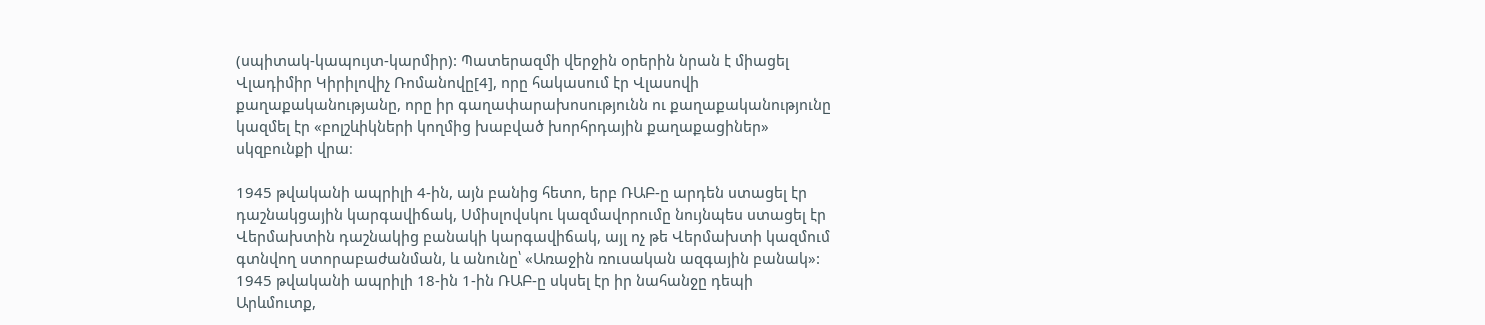(սպիտակ-կապույտ-կարմիր): Պատերազմի վերջին օրերին նրան է միացել Վլադիմիր Կիրիլովիչ Ռոմանովը[4], որը հակասում էր Վլասովի քաղաքականությանը, որը իր գաղափարախոսությունն ու քաղաքականությունը կազմել էր «բոլշևիկների կողմից խաբված խորհրդային քաղաքացիներ» սկզբունքի վրա։

1945 թվականի ապրիլի 4-ին, այն բանից հետո, երբ ՌԱԲ-ը արդեն ստացել էր դաշնակցային կարգավիճակ, Սմիսլովսկու կազմավորումը նույնպես ստացել էր Վերմախտին դաշնակից բանակի կարգավիճակ, այլ ոչ թե Վերմախտի կազմում գտնվող ստորաբաժանման, և անունը՝ «Առաջին ռուսական ազգային բանակ»: 1945 թվականի ապրիլի 18-ին 1-ին ՌԱԲ-ը սկսել էր իր նահանջը դեպի Արևմուտք,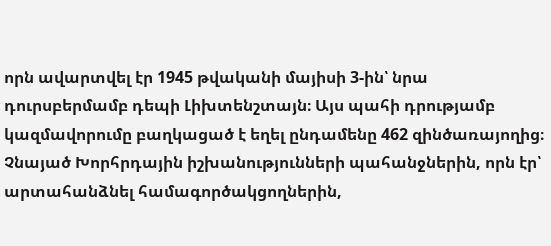որն ավարտվել էր 1945 թվականի մայիսի 3-ին՝ նրա դուրսբերմամբ դեպի Լիխտենշտայն։ Այս պահի դրությամբ կազմավորումը բաղկացած է եղել ընդամենը 462 զինծառայողից։ Չնայած Խորհրդային իշխանությունների պահանջներին, որն էր՝ արտահանձնել համագործակցողներին,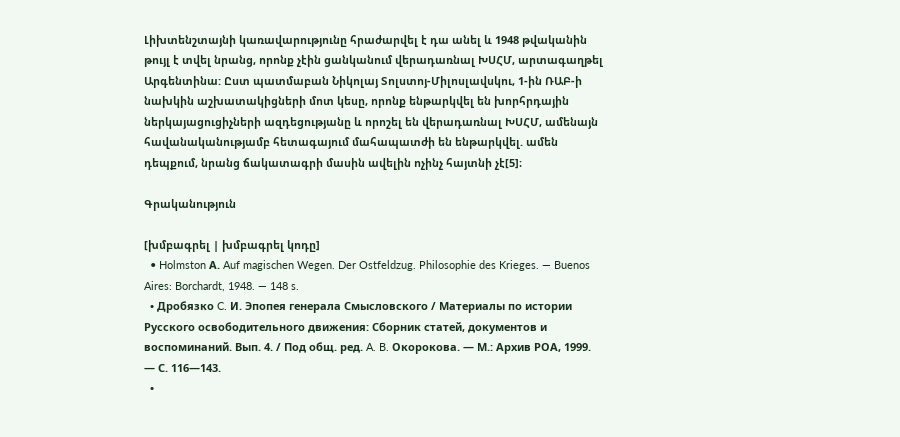Լիխտենշտայնի կառավարությունը հրաժարվել է դա անել և 1948 թվականին թույլ է տվել նրանց, որոնք չէին ցանկանում վերադառնալ ԽՍՀՄ, արտագաղթել Արգենտինա: Ըստ պատմաբան Նիկոլայ Տոլստոյ-Միլոսլավսկու, 1-ին ՌԱԲ-ի նախկին աշխատակիցների մոտ կեսը, որոնք ենթարկվել են խորհրդային ներկայացուցիչների ազդեցությանը և որոշել են վերադառնալ ԽՍՀՄ, ամենայն հավանականությամբ հետագայում մահապատժի են ենթարկվել. ամեն դեպքում, նրանց ճակատագրի մասին ավելին ոչինչ հայտնի չէ[5]։

Գրականություն

[խմբագրել | խմբագրել կոդը]
  • Holmston А. Auf magischen Wegen. Der Ostfeldzug. Philosophie des Krieges. — Buenos Aires: Borchardt, 1948. — 148 s.
  • Дробязко C. И. Эпопея генерала Смысловского / Материалы по истории Русского освободительного движения: Сборник статей, документов и воспоминаний. Вып. 4. / Под общ. ред. A. B. Окорокова. — М.: Архив РОА, 1999. — С. 116—143.
  •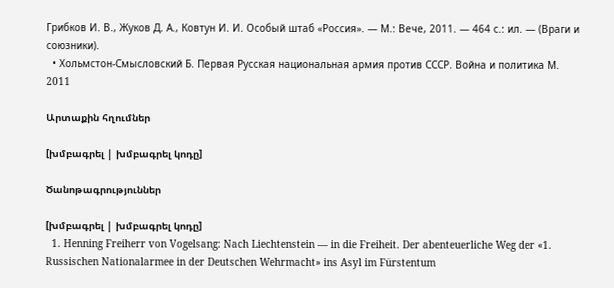Грибков И. В., Жуков Д. А., Ковтун И. И. Особый штаб «Россия». — М.: Вече, 2011. — 464 с.: ил. — (Враги и союзники).
  • Хольмстон-Смысловский Б. Первая Русская национальная армия против СССР. Война и политика М. 2011

Արտաքին հղումներ

[խմբագրել | խմբագրել կոդը]

Ծանոթագրություններ

[խմբագրել | խմբագրել կոդը]
  1. Henning Freiherr von Vogelsang: Nach Liechtenstein — in die Freiheit. Der abenteuerliche Weg der «1. Russischen Nationalarmee in der Deutschen Wehrmacht» ins Asyl im Fürstentum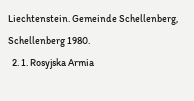Liechtenstein. Gemeinde Schellenberg, Schellenberg 1980.
  2. 1. Rosyjska Armia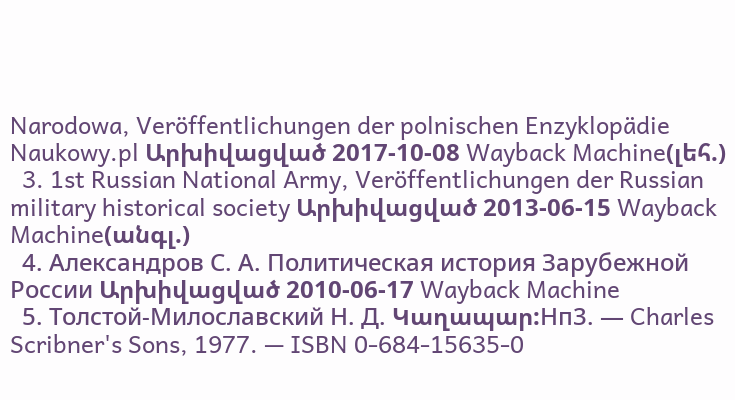Narodowa, Veröffentlichungen der polnischen Enzyklopädie Naukowy.pl Արխիվացված 2017-10-08 Wayback Machine(լեհ.)
  3. 1st Russian National Army, Veröffentlichungen der Russian military historical society Արխիվացված 2013-06-15 Wayback Machine(անգլ.)
  4. Александров С. А. Политическая история Зарубежной России Արխիվացված 2010-06-17 Wayback Machine
  5. Толстой-Милославский Н. Д. Կաղապար:Нп3. — Charles Scribner's Sons, 1977. — ISBN 0-684-15635-0